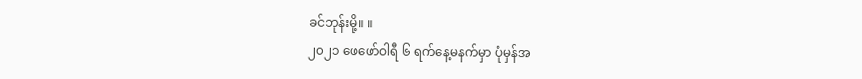ခင်ဘုန်းမို့။ ။
၂၀၂၁ ဖေဖော်ဝါရီ ၆ ရက်နေ့မနက်မှာ ပုံမှန်အ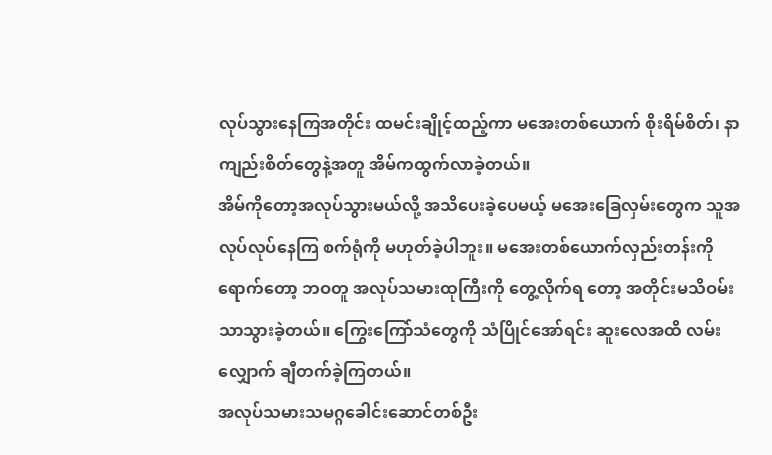လုပ်သွားနေကြအတိုင်း ထမင်းချိုင့်ထည့်ကာ မအေးတစ်ယောက် စိုးရိမ်စိတ်၊ နာကျည်းစိတ်တွေနဲ့အတူ အိမ်ကထွက်လာခဲ့တယ်။
အိမ်ကိုတော့အလုပ်သွားမယ်လို့ အသိပေးခဲ့ပေမယ့် မအေးခြေလှမ်းတွေက သူအလုပ်လုပ်နေကြ စက်ရုံကို မဟုတ်ခဲ့ပါဘူး။ မအေးတစ်ယောက်လှည်းတန်းကိုရောက်တော့ ဘဝတူ အလုပ်သမားထုကြီးကို တွေ့လိုက်ရ တော့ အတိုင်းမသိဝမ်းသာသွားခဲ့တယ်။ ကြွေးကြော်သံတွေကို သံပြိုင်အော်ရင်း ဆူးလေအထိ လမ်းလျှောက် ချီတက်ခဲ့ကြတယ်။
အလုပ်သမားသမဂ္ဂခေါင်းဆောင်တစ်ဦး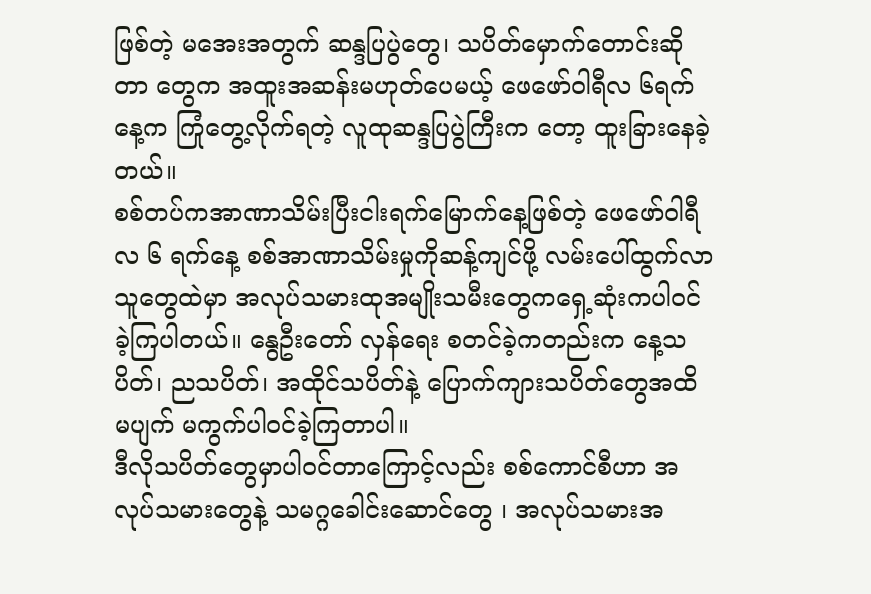ဖြစ်တဲ့ မအေးအတွက် ဆန္ဒပြပွဲတွေ၊ သပိတ်မှောက်တောင်းဆိုတာ တွေက အထူးအဆန်းမဟုတ်ပေမယ့် ဖေဖော်ဝါရီလ ၆ရက်နေ့က ကြုံတွေ့လိုက်ရတဲ့ လူထုဆန္ဒပြပွဲကြီးက တော့ ထူးခြားနေခဲ့တယ်။
စစ်တပ်ကအာဏာသိမ်းပြီးငါးရက်မြောက်နေ့ဖြစ်တဲ့ ဖေဖော်ဝါရီလ ၆ ရက်နေ့ စစ်အာဏာသိမ်းမှုကိုဆန့်ကျင်ဖို့ လမ်းပေါ်ထွက်လာသူတွေထဲမှာ အလုပ်သမားထုအမျိုးသမီးတွေကရှေ့ဆုံးကပါဝင်ခဲ့ကြပါတယ်။ နွေဦးတော် လှန်ရေး စတင်ခဲ့ကတည်းက နေ့သပိတ်၊ ညသပိတ်၊ အထိုင်သပိတ်နဲ့ ပြောက်ကျားသပိတ်တွေအထိ မပျက် မကွက်ပါဝင်ခဲ့ကြတာပါ။
ဒီလိုသပိတ်တွေမှာပါဝင်တာကြောင့်လည်း စစ်ကောင်စီဟာ အလုပ်သမားတွေနဲ့ သမဂ္ဂခေါင်းဆောင်တွေ ၊ အလုပ်သမားအ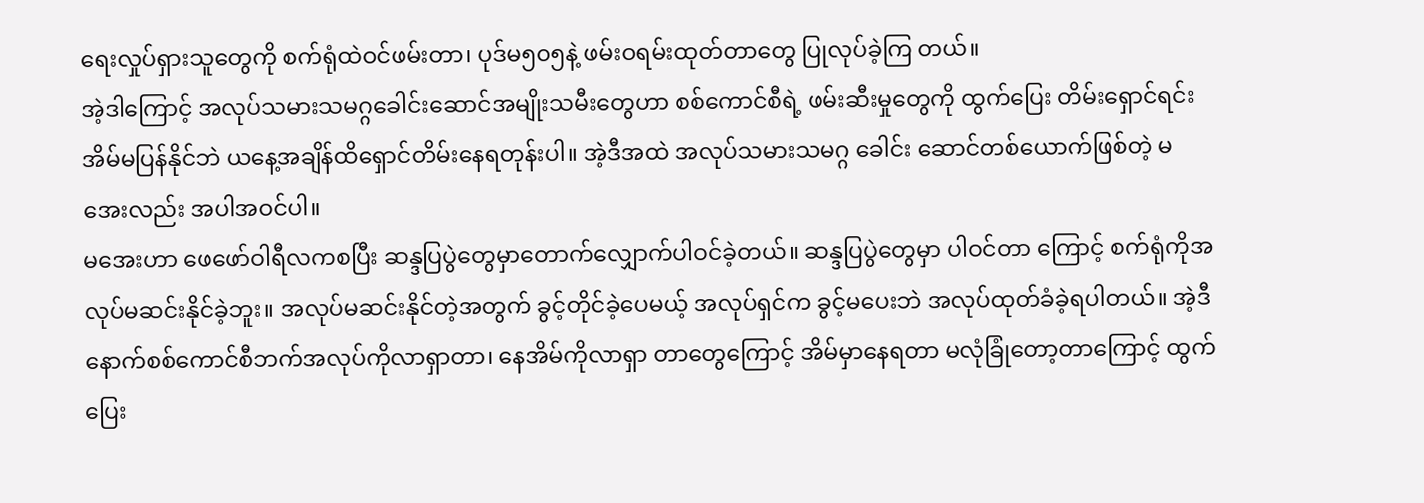ရေးလှုပ်ရှားသူတွေကို စက်ရုံထဲဝင်ဖမ်းတာ၊ ပုဒ်မ၅၀၅နဲ့ ဖမ်းဝရမ်းထုတ်တာတွေ ပြုလုပ်ခဲ့ကြ တယ်။
အဲ့ဒါကြောင့် အလုပ်သမားသမဂ္ဂခေါင်းဆောင်အမျိုးသမီးတွေဟာ စစ်ကောင်စီရဲ့ ဖမ်းဆီးမှုတွေကို ထွက်ပြေး တိမ်းရှောင်ရင်း အိမ်မပြန်နိုင်ဘဲ ယနေ့အချိန်ထိရှောင်တိမ်းနေရတုန်းပါ။ အဲ့ဒီအထဲ အလုပ်သမားသမဂ္ဂ ခေါင်း ဆောင်တစ်ယောက်ဖြစ်တဲ့ မအေးလည်း အပါအဝင်ပါ။
မအေးဟာ ဖေဖော်ဝါရီလကစပြီး ဆန္ဒပြပွဲတွေမှာတောက်လျှောက်ပါဝင်ခဲ့တယ်။ ဆန္ဒပြပွဲတွေမှာ ပါဝင်တာ ကြောင့် စက်ရုံကိုအလုပ်မဆင်းနိုင်ခဲ့ဘူး။ အလုပ်မဆင်းနိုင်တဲ့အတွက် ခွင့်တိုင်ခဲ့ပေမယ့် အလုပ်ရှင်က ခွင့်မပေးဘဲ အလုပ်ထုတ်ခံခဲ့ရပါတယ်။ အဲ့ဒီနောက်စစ်ကောင်စီဘက်အလုပ်ကိုလာရှာတာ၊ နေအိမ်ကိုလာရှာ တာတွေကြောင့် အိမ်မှာနေရတာ မလုံခြုံတော့တာကြောင့် ထွက်ပြေး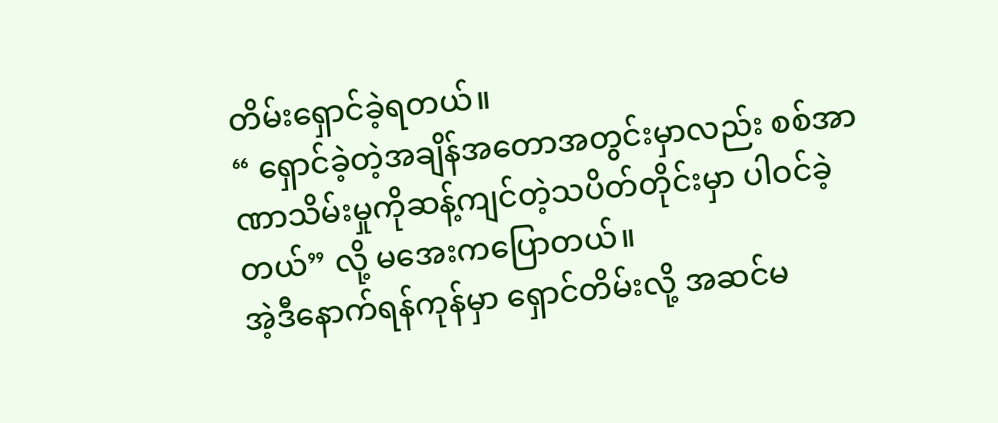တိမ်းရှောင်ခဲ့ရတယ်။
“ ရှောင်ခဲ့တဲ့အချိန်အတောအတွင်းမှာလည်း စစ်အာဏာသိမ်းမှုကိုဆန့်ကျင်တဲ့သပိတ်တိုင်းမှာ ပါဝင်ခဲ့တယ်” လို့ မအေးကပြောတယ်။
အဲ့ဒီနောက်ရန်ကုန်မှာ ရှောင်တိမ်းလို့ အဆင်မ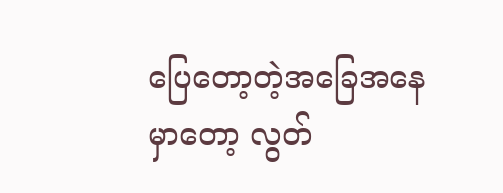ပြေတော့တဲ့အခြေအနေမှာတော့ လွတ်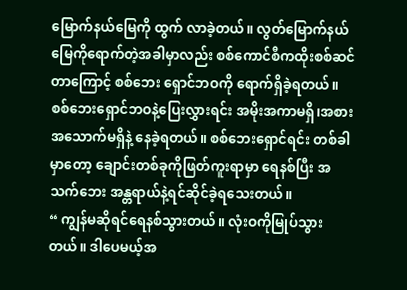မြောက်နယ်မြေကို ထွက် လာခဲ့တယ်။ လွတ်မြောက်နယ်မြေကိုရောက်တဲ့အခါမှာလည်း စစ်ကောင်စီကထိုးစစ်ဆင်တာကြောင့် စစ်ဘေး ရှောင်ဘဝကို ရောက်ရှိခဲ့ရတယ်။ စစ်ဘေးရှောင်ဘဝနဲ့ပြေးလွှားရင်း အမိုးအကာမရှိ၊အစားအသောက်မရှိနဲ့ နေခဲ့ရတယ်။ စစ်ဘေးရှောင်ရင်း တစ်ခါမှာတော့ ချောင်းတစ်ခုကိုဖြတ်ကူးရာမှာ ရေနစ်ပြီး အသက်ဘေး အန္တရာယ်နဲ့ရင်ဆိုင်ခဲ့ရသေးတယ်။
“ ကျွန်မဆိုရင်ရေနစ်သွားတယ်။ လုံးဝကိုမြုပ်သွားတယ်။ ဒါပေမယ့်အ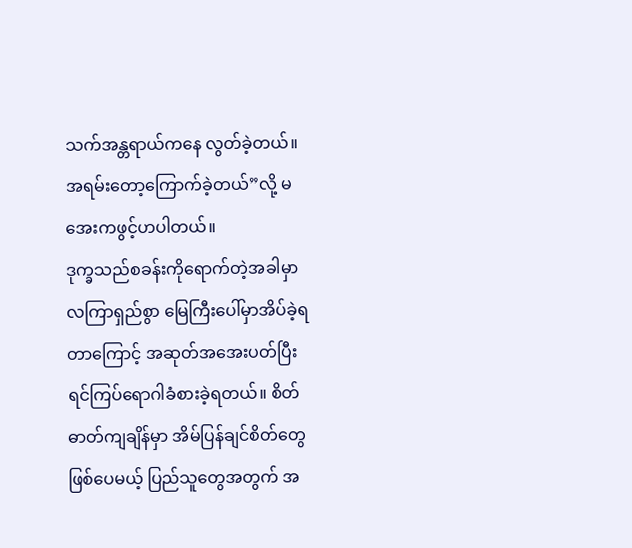သက်အန္တရာယ်ကနေ လွတ်ခဲ့တယ်။ အရမ်းတော့ကြောက်ခဲ့တယ်”လို့ မအေးကဖွင့်ဟပါတယ်။
ဒုက္ခသည်စခန်းကိုရောက်တဲ့အခါမှာ လကြာရှည်စွာ မြေကြီးပေါ်မှာအိပ်ခဲ့ရတာကြောင့် အဆုတ်အအေးပတ်ပြီး ရင်ကြပ်ရောဂါခံစားခဲ့ရတယ်။ စိတ်ဓာတ်ကျချိန်မှာ အိမ်ပြန်ချင်စိတ်တွေဖြစ်ပေမယ့် ပြည်သူတွေအတွက် အ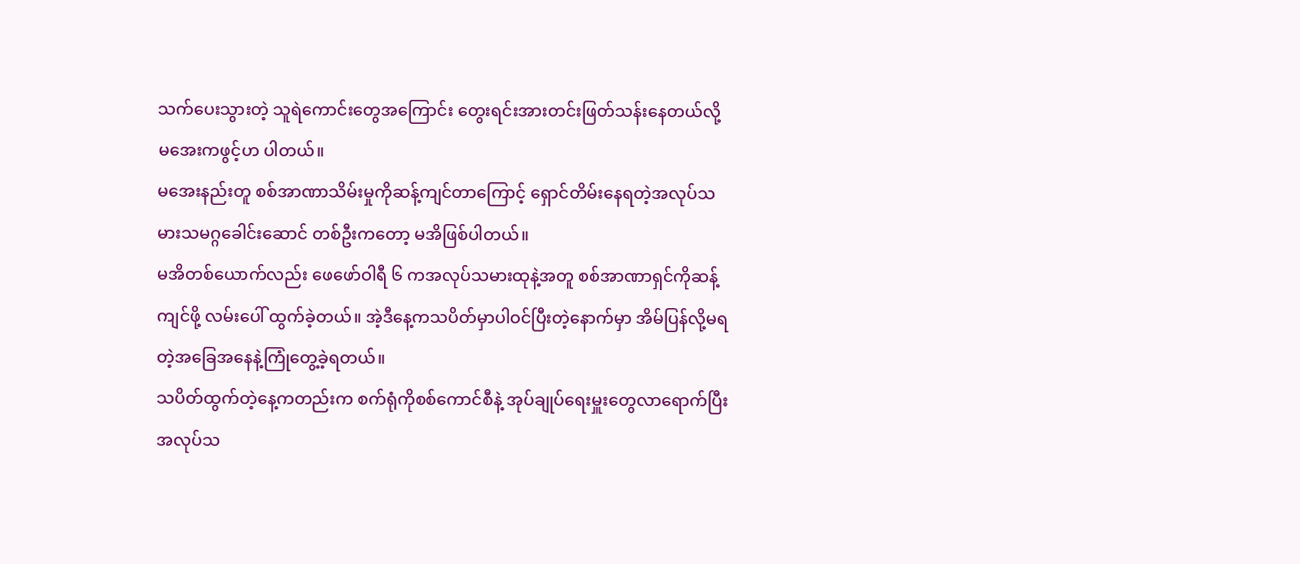သက်ပေးသွားတဲ့ သူရဲကောင်းတွေအကြောင်း တွေးရင်းအားတင်းဖြတ်သန်းနေတယ်လို့ မအေးကဖွင့်ဟ ပါတယ်။
မအေးနည်းတူ စစ်အာဏာသိမ်းမှုကိုဆန့်ကျင်တာကြောင့် ရှောင်တိမ်းနေရတဲ့အလုပ်သမားသမဂ္ဂခေါင်းဆောင် တစ်ဦးကတော့ မအိဖြစ်ပါတယ်။
မအိတစ်ယောက်လည်း ဖေဖော်ဝါရီ ၆ ကအလုပ်သမားထုနဲ့အတူ စစ်အာဏာရှင်ကိုဆန့်ကျင်ဖို့ လမ်းပေါ် ထွက်ခဲ့တယ်။ အဲ့ဒီနေ့ကသပိတ်မှာပါဝင်ပြီးတဲ့နောက်မှာ အိမ်ပြန်လို့မရတဲ့အခြေအနေနဲ့ကြုံတွေ့ခဲ့ရတယ်။
သပိတ်ထွက်တဲ့နေ့ကတည်းက စက်ရုံကိုစစ်ကောင်စီနဲ့ အုပ်ချုပ်ရေးမှူးတွေလာရောက်ပြီး အလုပ်သ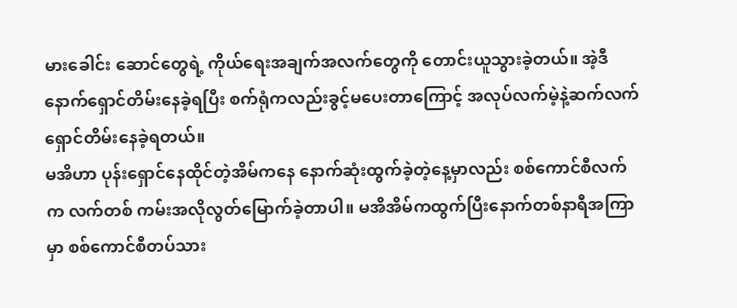မားခေါင်း ဆောင်တွေရဲ့ ကိုယ်ရေးအချက်အလက်တွေကို တောင်းယူသွားခဲ့တယ်။ အဲ့ဒီနောက်ရှောင်တိမ်းနေခဲ့ရပြီး စက်ရုံကလည်းခွင့်မပေးတာကြောင့် အလုပ်လက်မဲ့နဲ့ဆက်လက်ရှောင်တိမ်းနေခဲ့ရတယ်။
မအိဟာ ပုန်းရှောင်နေထိုင်တဲ့အိမ်ကနေ နောက်ဆုံးထွက်ခဲ့တဲ့နေ့မှာလည်း စစ်ကောင်စီလက်က လက်တစ် ကမ်းအလိုလွတ်မြောက်ခဲ့တာပါ။ မအိအိမ်ကထွက်ပြီးနောက်တစ်နာရီအကြာမှာ စစ်ကောင်စီတပ်သား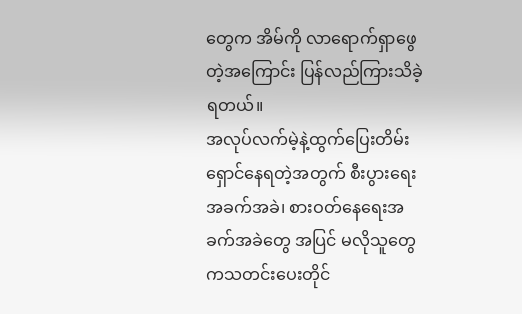တွေက အိမ်ကို လာရောက်ရှာဖွေတဲ့အကြောင်း ပြန်လည်ကြားသိခဲ့ရတယ်။
အလုပ်လက်မဲ့နဲ့ထွက်ပြေးတိမ်းရှောင်နေရတဲ့အတွက် စီးပွားရေးအခက်အခဲ၊ စားဝတ်နေရေးအခက်အခဲတွေ အပြင် မလိုသူတွေကသတင်းပေးတိုင်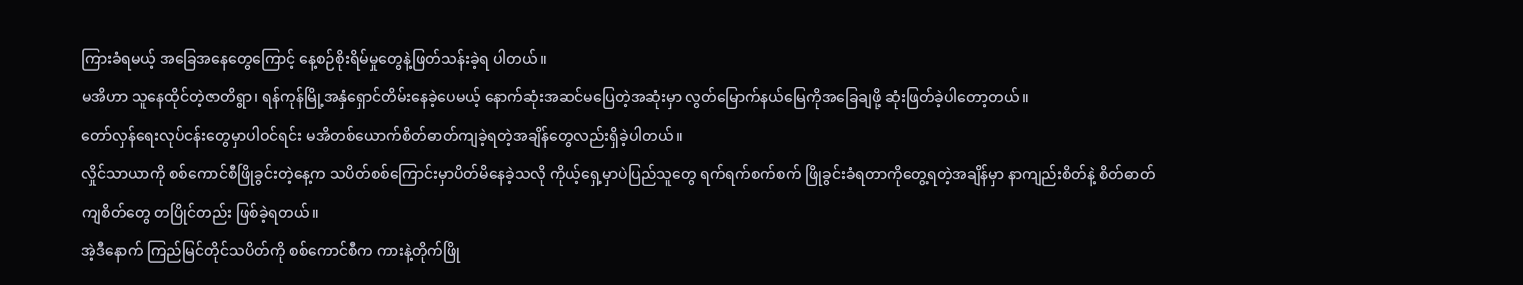ကြားခံရမယ့် အခြေအနေတွေကြောင့် နေ့စဉ်စိုးရိမ်မှုတွေနဲ့ဖြတ်သန်းခဲ့ရ ပါတယ်။
မအိဟာ သူနေထိုင်တဲ့ဇာတိရွာ၊ ရန်ကုန်မြို့အနှံရှောင်တိမ်းနေခဲ့ပေမယ့် နောက်ဆုံးအဆင်မပြေတဲ့အဆုံးမှာ လွတ်မြောက်နယ်မြေကိုအခြေချဖို့ ဆုံးဖြတ်ခဲ့ပါတော့တယ်။
တော်လှန်ရေးလုပ်ငန်းတွေမှာပါဝင်ရင်း မအိတစ်ယောက်စိတ်ဓာတ်ကျခဲ့ရတဲ့အချိန်တွေလည်းရှိခဲ့ပါတယ်။
လှိုင်သာယာကို စစ်ကောင်စီဖြိုခွင်းတဲ့နေ့က သပိတ်စစ်ကြောင်းမှာပိတ်မိနေခဲ့သလို ကိုယ့်ရှေ့မှာပဲပြည်သူတွေ ရက်ရက်စက်စက် ဖြိုခွင်းခံရတာကိုတွေ့ရတဲ့အချိန်မှာ နာကျည်းစိတ်နဲ့ စိတ်ဓာတ်ကျစိတ်တွေ တပြိုင်တည်း ဖြစ်ခဲ့ရတယ်။
အဲ့ဒီနောက် ကြည်မြင်တိုင်သပိတ်ကို စစ်ကောင်စီက ကားနဲ့တိုက်ဖြို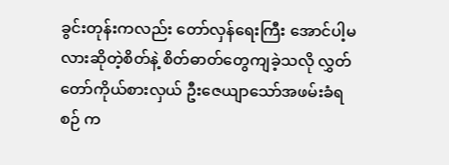ခွင်းတုန်းကလည်း တော်လှန်ရေးကြီး အောင်ပါ့မလားဆိုတဲ့စိတ်နဲ့ စိတ်ဓာတ်တွေကျခဲ့သလို လွှတ်တော်ကိုယ်စားလှယ် ဦးဇေယျာသော်အဖမ်းခံရစဉ် က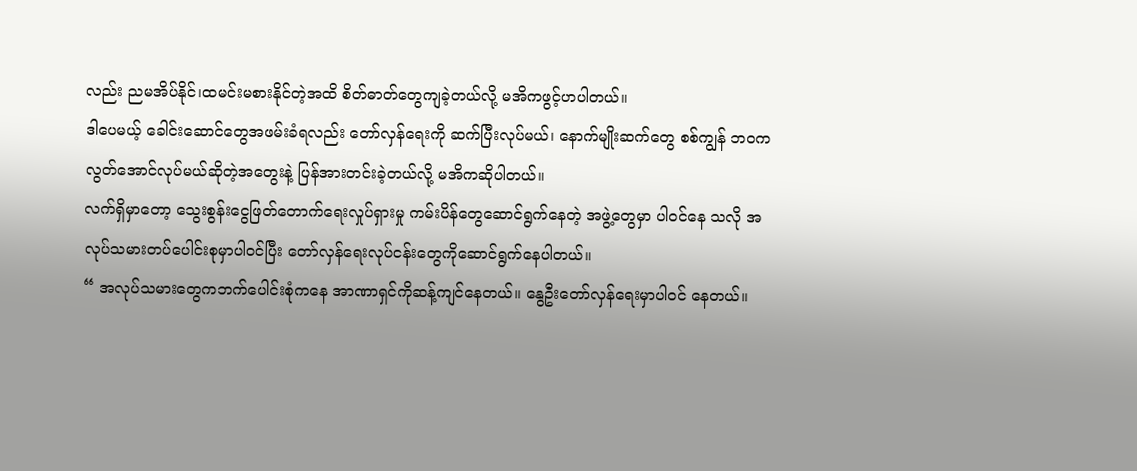လည်း ညမအိပ်နိုင်၊ထမင်းမစားနိုင်တဲ့အထိ စိတ်ဓာတ်တွေကျခဲ့တယ်လို့ မအိကဖွင့်ဟပါတယ်။
ဒါပေမယ့် ခေါင်းဆောင်တွေအဖမ်းခံရလည်း တော်လှန်ရေးကို ဆက်ပြီးလုပ်မယ်၊ နောက်မျိုးဆက်တွေ စစ်ကျွန် ဘဝကလွတ်အောင်လုပ်မယ်ဆိုတဲ့အတွေးနဲ့ ပြန်အားတင်းခဲ့တယ်လို့ မအိကဆိုပါတယ်။
လက်ရှိမှာတော့ သွေးစွန်းငွေဖြတ်တောက်ရေးလှုပ်ရှားမှု ကမ်းပိန်တွေဆောင်ရွက်နေတဲ့ အဖွဲ့တွေမှာ ပါဝင်နေ သလို အလုပ်သမားတပ်ပေါင်းစုမှာပါဝင်ပြီး တော်လှန်ရေးလုပ်ငန်းတွေကိုဆောင်ရွက်နေပါတယ်။
“ အလုပ်သမားတွေကဘက်ပေါင်းစုံကနေ အာဏာရှင်ကိုဆန့်ကျင်နေတယ်။ နွေဦးတော်လှန်ရေးမှာပါဝင် နေတယ်။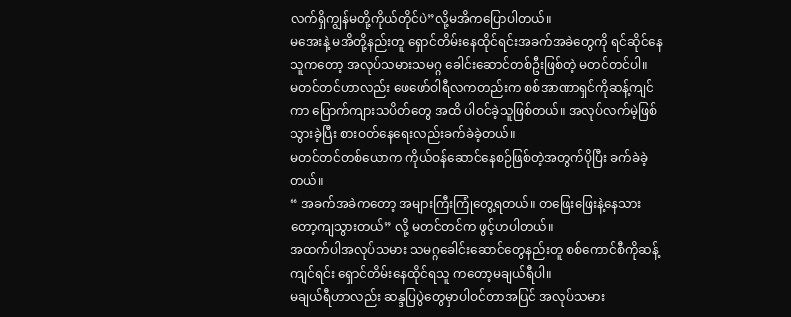လက်ရှိကျွန်မတို့ကိုယ်တိုင်ပဲ”လို့မအိကပြောပါတယ်။
မအေးနဲ့ မအိတို့နည်းတူ ရှောင်တိမ်းနေထိုင်ရင်းအခက်အခဲတွေကို ရင်ဆိုင်နေသူကတော့ အလုပ်သမားသမဂ္ဂ ခေါင်းဆောင်တစ်ဦးဖြစ်တဲ့ မတင်တင်ပါ။
မတင်တင်ဟာလည်း ဖေဖော်ဝါရီလကတည်းက စစ်အာဏာရှင်ကိုဆန့်ကျင်ကာ ပြောက်ကျားသပိတ်တွေ အထိ ပါဝင်ခဲ့သူဖြစ်တယ်။ အလုပ်လက်မဲ့ဖြစ်သွားခဲ့ပြီး စားဝတ်နေရေးလည်းခက်ခဲခဲ့တယ်။
မတင်တင်တစ်ယောက ကိုယ်ဝန်ဆောင်နေစဉ်ဖြစ်တဲ့အတွက်ပိုပြီး ခက်ခဲခဲ့တယ်။
“ အခက်အခဲကတော့ အများကြီးကြုံတွေ့ရတယ်။ တဖြေးဖြေးနဲ့နေသားတော့ကျသွားတယ်” လို့ မတင်တင်က ဖွင့်ဟပါတယ်။
အထက်ပါအလုပ်သမား သမဂ္ဂခေါင်းဆောင်တွေနည်းတူ စစ်ကောင်စီကိုဆန့်ကျင်ရင်း ရှောင်တိမ်းနေထိုင်ရသူ ကတော့မချယ်ရီပါ။
မချယ်ရီဟာလည်း ဆန္ဒပြပွဲတွေမှာပါဝင်တာအပြင် အလုပ်သမား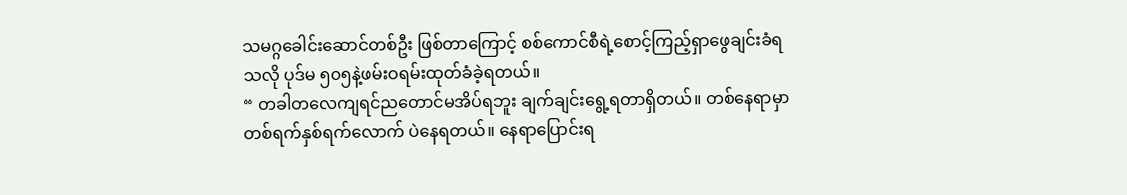သမဂ္ဂခေါင်းဆောင်တစ်ဦး ဖြစ်တာကြောင့် စစ်ကောင်စီရဲ့စောင့်ကြည့်ရှာဖွေချင်းခံရသလို ပုဒ်မ ၅၀၅နဲ့ဖမ်းဝရမ်းထုတ်ခံခဲ့ရတယ်။
“ တခါတလေကျရင်ညတောင်မအိပ်ရဘူး ချက်ချင်းရွေ့ရတာရှိတယ်။ တစ်နေရာမှာ တစ်ရက်နှစ်ရက်လောက် ပဲနေရတယ်။ နေရာပြောင်းရ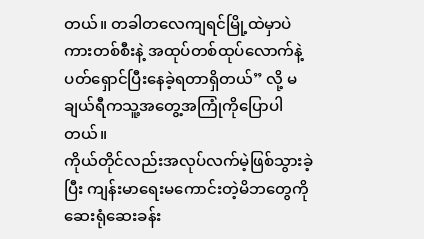တယ်။ တခါတလေကျရင်မြို့ထဲမှာပဲ ကားတစ်စီးနဲ့ အထုပ်တစ်ထုပ်လောက်နဲ့ ပတ်ရှောင်ပြီးနေခဲ့ရတာရှိတယ်” လို့ မချယ်ရီကသူ့အတွေ့အကြုံကိုပြောပါတယ်။
ကိုယ်တိုင်လည်းအလုပ်လက်မဲ့ဖြစ်သွားခဲ့ပြီး ကျန်းမာရေးမကောင်းတဲ့မိဘတွေကို ဆေးရုံဆေးခန်း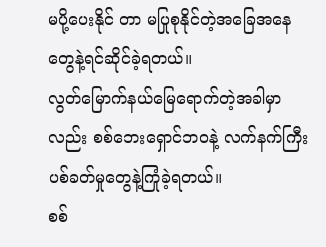မပို့ပေးနိုင် တာ မပြုစုနိုင်တဲ့အခြေအနေတွေနဲ့ရင်ဆိုင်ခဲ့ရတယ်။
လွတ်မြောက်နယ်မြေရောက်တဲ့အခါမှာလည်း စစ်ဘေးရှောင်ဘဝနဲ့ လက်နက်ကြီးပစ်ခတ်မှုတွေနဲ့ကြုံခဲ့ရတယ်။
စစ်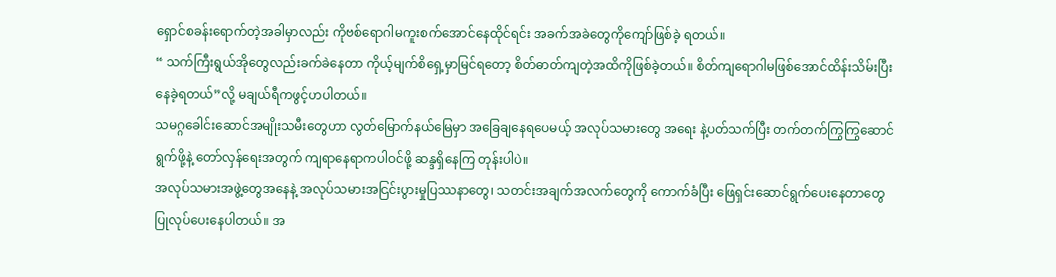ရှောင်စခန်းရောက်တဲ့အခါမှာလည်း ကိုဗစ်ရောဂါမကူးစက်အောင်နေထိုင်ရင်း အခက်အခဲတွေကိုကျော်ဖြစ်ခဲ့ ရတယ်။
“ သက်ကြီးရွယ်အိုတွေလည်းခက်ခဲနေတာ ကိုယ့်မျက်စိရှေ့မှာမြင်ရတော့ စိတ်ဓာတ်ကျတဲ့အထိကိုဖြစ်ခဲ့တယ်။ စိတ်ကျရောဂါမဖြစ်အောင်ထိန်းသိမ်းပြီးနေခဲ့ရတယ်”လို့ မချယ်ရီကဖွင့်ဟပါတယ်။
သမဂ္ဂခေါင်းဆောင်အမျိုးသမီးတွေဟာ လွတ်မြောက်နယ်မြေမှာ အခြေချနေရပေမယ့် အလုပ်သမားတွေ အရေး နဲ့ပတ်သက်ပြီး တက်တက်ကြွကြွဆောင်ရွက်ဖို့နဲ့ တော်လှန်ရေးအတွက် ကျရာနေရာကပါဝင်ဖို့ ဆန္ဒရှိနေကြ တုန်းပါပဲ။
အလုပ်သမားအဖွဲ့တွေအနေနဲ့ အလုပ်သမားအငြင်းပွားမှုပြဿနာတွေ၊ သတင်းအချက်အလက်တွေကို ကောက်ခံပြီး ဖြေရှင်းဆောင်ရွက်ပေးနေတာတွေ ပြုလုပ်ပေးနေပါတယ်။ အ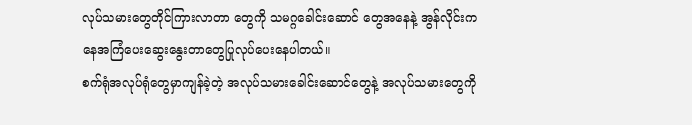လုပ်သမားတွေတိုင်ကြားလာတာ တွေကို သမဂ္ဂခေါင်းဆောင် တွေအနေနဲ့ အွန်လိုင်းကနေအကြံပေးဆွေးနွေးတာတွေပြုလုပ်ပေးနေပါတယ်။
စက်ရုံအလုပ်ရုံတွေမှာကျန်ခဲ့တဲ့ အလုပ်သမားခေါင်းဆောင်တွေနဲ့ အလုပ်သမားတွေကို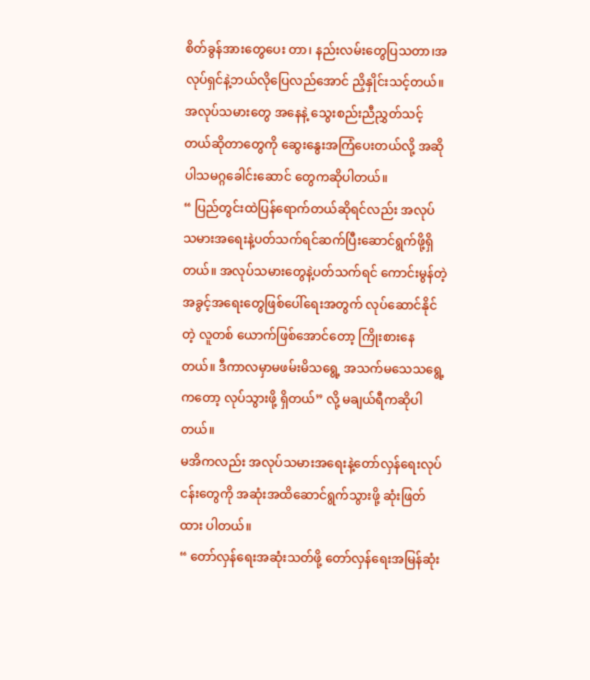စိတ်ခွန်အားတွေပေး တာ၊ နည်းလမ်းတွေပြသတာ၊အလုပ်ရှင်နဲ့ဘယ်လိုပြေလည်အောင် ညှိနှိုင်းသင့်တယ်။ အလုပ်သမားတွေ အနေနဲ့ သွေးစည်းညီညွှတ်သင့်တယ်ဆိုတာတွေကို ဆွေးနွေးအကြံပေးတယ်လို့ အဆိုပါသမဂ္ဂခေါင်းဆောင် တွေကဆိုပါတယ်။
“ ပြည်တွင်းထဲပြန်ရောက်တယ်ဆိုရင်လည်း အလုပ်သမားအရေးနဲ့ပတ်သက်ရင်ဆက်ပြီးဆောင်ရွက်ဖို့ရှိတယ်။ အလုပ်သမားတွေနဲ့ပတ်သက်ရင် ကောင်းမွန်တဲ့အခွင့်အရေးတွေဖြစ်ပေါ်ရေးအတွက် လုပ်ဆောင်နိုင်တဲ့ လူတစ် ယောက်ဖြစ်အောင်တော့ ကြိုးစားနေတယ်။ ဒီကာလမှာမဖမ်းမိသရွေ့ အသက်မသေသရွေ့ကတော့ လုပ်သွားဖို့ ရှိတယ်” လို့ မချယ်ရီကဆိုပါတယ်။
မအိကလည်း အလုပ်သမားအရေးနဲ့တော်လှန်ရေးလုပ်ငန်းတွေကို အဆုံးအထိဆောင်ရွက်သွားဖို့ ဆုံးဖြတ်ထား ပါတယ်။
“ တော်လှန်ရေးအဆုံးသတ်ဖို့ တော်လှန်ရေးအမြန်ဆုံး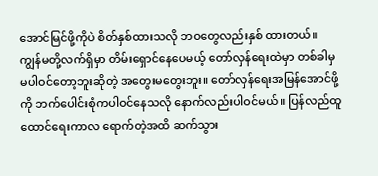အောင်မြင်ဖို့ကိုပဲ စိတ်နှစ်ထားသလို ဘဝတွေလည်းနှစ် ထားတယ်။ ကျွန်မတို့လက်ရှိမှာ တိမ်းရှောင်နေပေမယ့် တော်လှန်ရေးထဲမှာ တစ်ခါမှမပါဝင်တော့ဘူးဆိုတဲ့ အတွေးမတွေးဘူး။ တော်လှန်ရေးအမြန်အောင်ဖို့ကို ဘက်ပေါင်းစုံကပါဝင်နေသလို နောက်လည်းပါဝင်မယ်။ ပြန်လည်ထူထောင်ရေးကာလ ရောက်တဲ့အထိ ဆက်သွား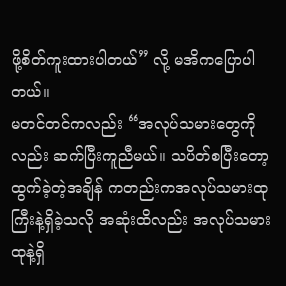ဖို့စိတ်ကူးထားပါတယ်” လို့ မအိကပြောပါတယ်။
မတင်တင်ကလည်း “အလုပ်သမားတွေကိုလည်း ဆက်ပြီးကူညီမယ်။ သပိတ်စပြီးတော့ ထွက်ခဲ့တဲ့အချိန် ကတည်းကအလုပ်သမားထုကြီးနဲ့ရှိခဲ့သလို အဆုံးထိလည်း အလုပ်သမားထုနဲ့ရှိ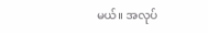မယ်။ အလုပ်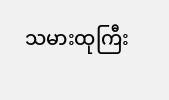သမားထုကြီး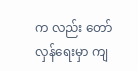က လည်း တော်လှန်ရေးမှာ ကျ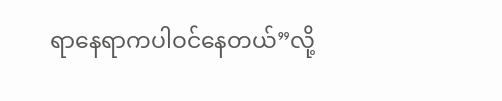ရာနေရာကပါဝင်နေတယ်”လို့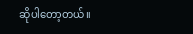ဆိုပါတော့တယ်။